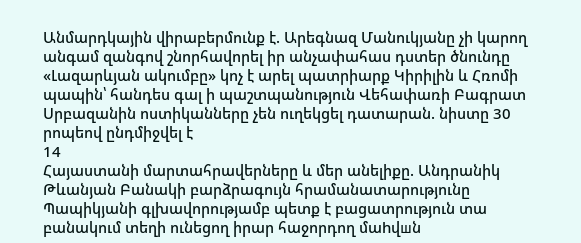Անմարդկային վիրաբերմունք է. Արեգնազ Մանուկյանը չի կարող անգամ զանգով շնորհավորել իր անչափահաս դստեր ծնունդը «Լազարևյան ակումբը» կոչ է արել պատրիարք Կիրիլին և Հռոմի պապին՝ հանդես գալ ի պաշտպանություն Վեհափառի Բագրատ Սրբազանին ոստիկանները չեն ուղեկցել դատարան. նիստը 30 րոպեով ընդմիջվել է
14
Հայաստանի մարտահրավերները և մեր անելիքը. Անդրանիկ Թևանյան Բանակի բարձրագույն հրամանատարությունը Պապիկյանի գլխավորությամբ պետք է բացատրություն տա բանակում տեղի ունեցող իրար հաջորդող մաhվшն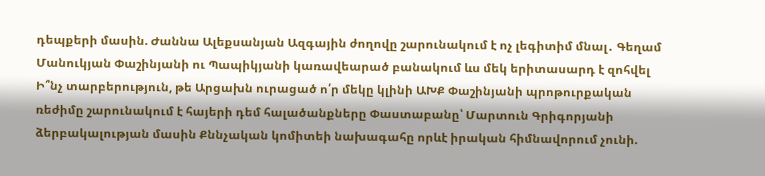դեպքերի մասին. Ժաննա Ալեքսանյան Ազգային ժողովը շարունակում է ոչ լեգիտիմ մնալ․ Գեղամ Մանուկյան Փաշինյանի ու Պապիկյանի կառավեարած բանակում ևս մեկ երիտասարդ է զոհվել Ի՞նչ տարբերություն, թե Արցախն ուրացած ո՛ր մեկը կլինի ԱԽՔ Փաշինյանի պրոթուրքական ռեժիմը շարունակում է հայերի դեմ հալածանքները Փաստաբանը՝ Մարտուն Գրիգորյանի ձերբակալության մասին Քննչական կոմիտեի նախագահը որևէ իրական հիմնավորում չունի.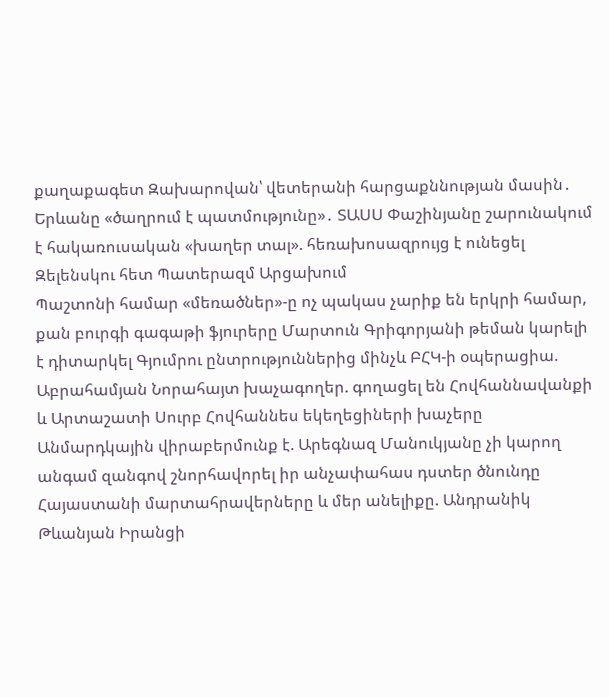քաղաքագետ Զախարովան՝ վետերանի հարցաքննության մասին․ Երևանը «ծաղրում է պատմությունը»․ ՏԱՍՍ Փաշինյանը շարունակում է հակառուսական «խաղեր տալ». հեռախոսազրույց է ունեցել Զելենսկու հետ Պատերազմ Արցախում
Պաշտոնի համար «մեռածներ»-ը ոչ պակաս չարիք են երկրի համար, քան բուրգի գագաթի ֆյուրերը Մարտուն Գրիգորյանի թեման կարելի է դիտարկել Գյումրու ընտրություններից մինչև ԲՀԿ-ի օպերացիա. Աբրահամյան Նորահայտ խաչագողեր. գողացել են Հովհաննավանքի և Արտաշատի Սուրբ Հովհաննես եկեղեցիների խաչերը Անմարդկային վիրաբերմունք է. Արեգնազ Մանուկյանը չի կարող անգամ զանգով շնորհավորել իր անչափահաս դստեր ծնունդը Հայաստանի մարտահրավերները և մեր անելիքը. Անդրանիկ Թևանյան Իրանցի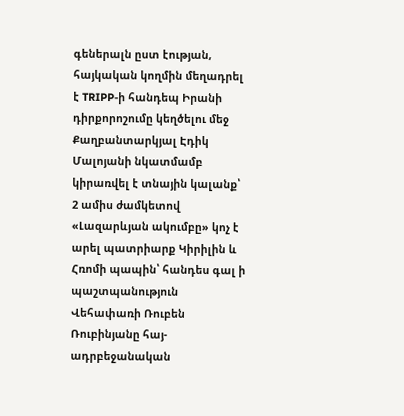գեներալն ըստ էության, հայկական կողմին մեղադրել է TRIPP-ի հանդեպ Իրանի դիրքորոշումը կեղծելու մեջ Քաղբանտարկյալ Էդիկ Մալոյանի նկատմամբ կիրառվել է տնային կալանք՝ 2 ամիս ժամկետով «Լազարևյան ակումբը» կոչ է արել պատրիարք Կիրիլին և Հռոմի պապին՝ հանդես գալ ի պաշտպանություն Վեհափառի Ռուբեն Ռուբինյանը հայ- ադրբեջանական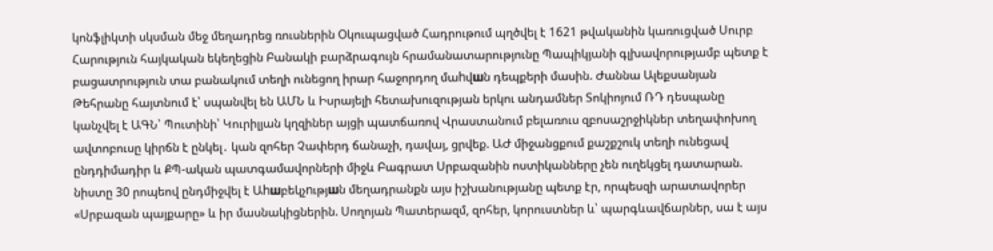կոնֆլիկտի սկսման մեջ մեղադրեց ռուսներին Օկուպացված Հադրութում պղծվել է 1621 թվականին կառուցված Սուրբ Հարություն հայկական եկեղեցին Բանակի բարձրագույն հրամանատարությունը Պապիկյանի գլխավորությամբ պետք է բացատրություն տա բանակում տեղի ունեցող իրար հաջորդող մաhվшն դեպքերի մասին. Ժաննա Ալեքսանյան Թեհրանը հայտնում է՝ սպանվել են ԱՄՆ և Իսրայելի հետախուզության երկու անդամներ Տոկիոյում ՌԴ դեսպանը կանչվել է ԱԳՆ՝ Պուտինի՝ Կուրիլյան կղզիներ այցի պատճառով Վրաստանում բելառուս զբոսաշրջիկներ տեղափոխող ավտոբուսը կիրճն է ընկել․ կան զոհեր Չափերդ ճանաչի, դավայ, ցրվեք. ԱԺ միջանցքում քաշքշուկ տեղի ունեցավ ընդդիմադիր և ՔՊ-ական պատգամավորների միջև Բագրատ Սրբազանին ոստիկանները չեն ուղեկցել դատարան. նիստը 30 րոպեով ընդմիջվել է Աhшբեկչnւթյшն մեղադրանքն այս իշխանությանը պետք էր, որպեսզի արատավորեր «Սրբազան պայքարը» և իր մասնակիցներին. Սողոյան Պատերազմ, զոհեր, կորուստներ և՝ պարգևավճարներ, սա է այս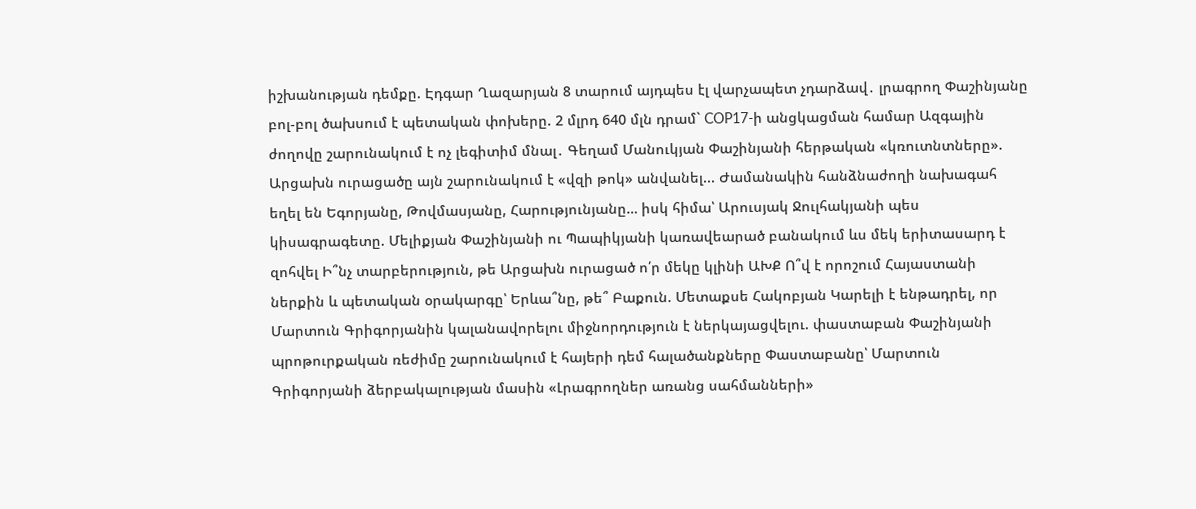իշխանության դեմքը. Էդգար Ղազարյան 8 տարում այդպես էլ վարչապետ չդարձավ․ լրագրող Փաշինյանը բոլ-բոլ ծախսում է պետական փոխերը. 2 մլրդ 640 մլն դրամ` COP17-ի անցկացման համար Ազգային ժողովը շարունակում է ոչ լեգիտիմ մնալ․ Գեղամ Մանուկյան Փաշինյանի հերթական «կռուտնտները». Արցախն ուրացածը այն շարունակում է «վզի թոկ» անվանել... Ժամանակին հանձնաժողի նախագահ եղել են Եգորյանը, Թովմասյանը, Հարությունյանը… իսկ հիմա՝ Արուսյակ Ջուլհակյանի պես կիսագրագետը. Մելիքյան Փաշինյանի ու Պապիկյանի կառավեարած բանակում ևս մեկ երիտասարդ է զոհվել Ի՞նչ տարբերություն, թե Արցախն ուրացած ո՛ր մեկը կլինի ԱԽՔ Ո՞վ է որոշում Հայաստանի ներքին և պետական օրակարգը՝ Երևա՞նը, թե՞ Բաքուն. Մետաքսե Հակոբյան Կարելի է ենթադրել, որ Մարտուն Գրիգորյանին կալանավորելու միջնորդություն է ներկայացվելու. փաստաբան Փաշինյանի պրոթուրքական ռեժիմը շարունակում է հայերի դեմ հալածանքները Փաստաբանը՝ Մարտուն Գրիգորյանի ձերբակալության մասին «Լրագրողներ առանց սահմանների»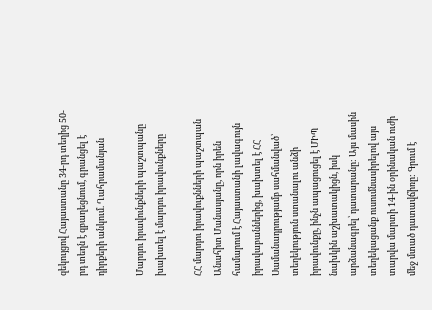զեկույցով Հայաստանը 34-րդ տեղից 50-րդ տեղն է զբաղեցնում, գրանցել է դիրքերի անկում. Ղահրամանյան

Մարդու իրավունքների պաշտպանը խախտել է մարդու իրավունքները

ՀՀ մարդու իրավուքնների պաշտպան Անահիտ Մանասյանը, որն իրեն համարում է Հայաստանի լավագույն իրավաբաններից, խախտել է ՀՀ Սամանադրությամբ սահմանված՝ տեղեկություն ստանալու անձի իրավունքը, ինչն ապացուցել է ՄԻՊ նախկին աշխատակիցն, իսկ արձանագրել՝ դատարանը: Այս մասին տեղեկացանք ուսումնասիրելով այս տարվա մարտի 14-ին օրինական ուժի մեջ մտած դատավճիռը: Գրում է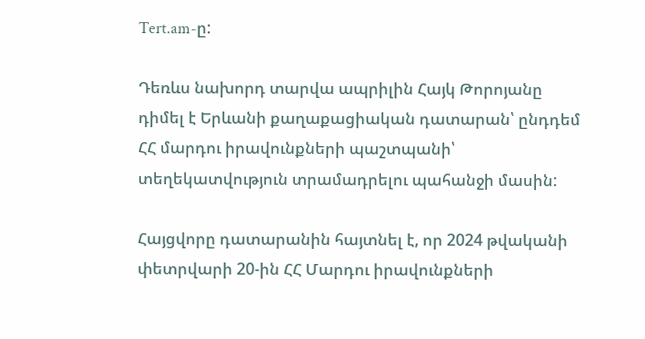Tert.am-ը:

Դեռևս նախորդ տարվա ապրիլին Հայկ Թորոյանը դիմել է Երևանի քաղաքացիական դատարան՝ ընդդեմ ՀՀ մարդու իրավունքների պաշտպանի՝ տեղեկատվություն տրամադրելու պահանջի մասին:

Հայցվորը դատարանին հայտնել է, որ 2024 թվականի փետրվարի 20-ին ՀՀ Մարդու իրավունքների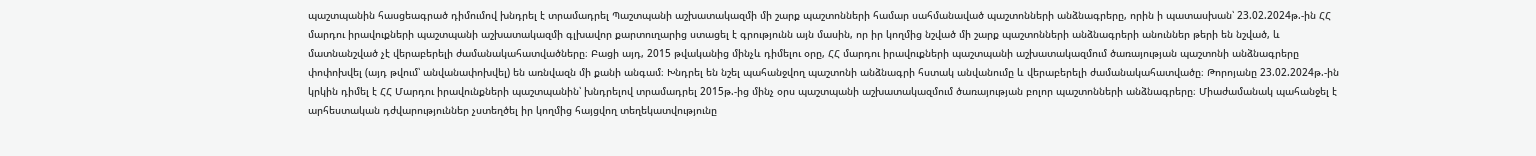պաշտպանին հասցեագրած դիմումով խնդրել է տրամադրել Պաշտպանի աշխատակազմի մի շարք պաշտոնների համար սահմանաված պաշտոնների անձնագրերը, որին ի պատասխան՝ 23.02.2024թ.-ին ՀՀ մարդու իրավուքների պաշտպանի աշխատակազմի գլխավոր քարտուղարից ստացել է գրությունն այն մասին, որ իր կողմից նշված մի շարք պաշտոնների անձնագրերի անուններ թերի են նշված, և մատնանշված չէ վերաբերելի ժամանակահատվածները։ Բացի այդ, 2015 թվականից մինչև դիմելու օրը, ՀՀ մարդու իրավուքների պաշտպանի աշխատակազմում ծառայության պաշտոնի անձնագրերը փոփոխվել (այդ թվում՝ անվանափոխվել) են առնվազն մի քանի անգամ։ Խնդրել են նշել պահանջվող պաշտոնի անձնագրի հստակ անվանումը և վերաբերելի ժամանակահատվածը։ Թորոյանը 23.02.2024թ.-ին կրկին դիմել է ՀՀ Մարդու իրավունքների պաշտպանին՝ խնդրելով տրամադրել 2015թ.-ից մինչ օրս պաշտպանի աշխատակազմում ծառայության բոլոր պաշտոնների անձնագրերը։ Միաժամանակ պահանջել է արհեստական դժվարություններ չստեղծել իր կողմից հայցվող տեղեկատվությունը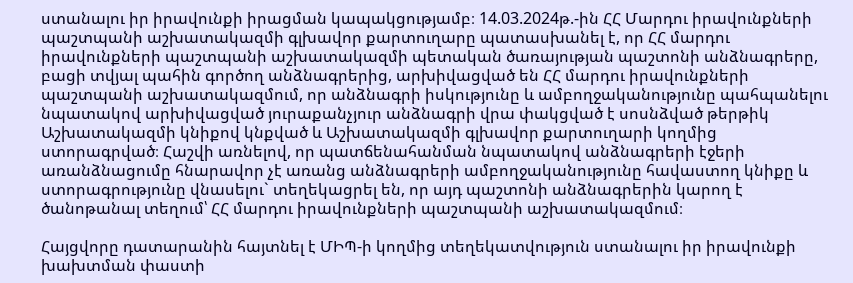ստանալու իր իրավունքի իրացման կապակցությամբ։ 14.03.2024թ.-ին ՀՀ Մարդու իրավունքների պաշտպանի աշխատակազմի գլխավոր քարտուղարը պատասխանել է, որ ՀՀ մարդու իրավունքների պաշտպանի աշխատակազմի պետական ծառայության պաշտոնի անձնագրերը, բացի տվյալ պահին գործող անձնագրերից, արխիվացված են ՀՀ մարդու իրավունքների պաշտպանի աշխատակազմում, որ անձնագրի իսկությունը և ամբողջականությունը պահպանելու նպատակով արխիվացված յուրաքանչյուր անձնագրի վրա փակցված է սոսնձված թերթիկ Աշխատակազմի կնիքով կնքված և Աշխատակազմի գլխավոր քարտուղարի կողմից ստորագրված։ Հաշվի առնելով, որ պատճենահանման նպատակով անձնագրերի էջերի առանձնացումը հնարավոր չէ առանց անձնագրերի ամբողջականությունը հավաստող կնիքը և ստորագրությունը վնասելու` տեղեկացրել են, որ այդ պաշտոնի անձնագրերին կարող է ծանոթանալ տեղում՝ ՀՀ մարդու իրավունքների պաշտպանի աշխատակազմում։

Հայցվորը դատարանին հայտնել է ՄԻՊ-ի կողմից տեղեկատվություն ստանալու իր իրավունքի խախտման փաստի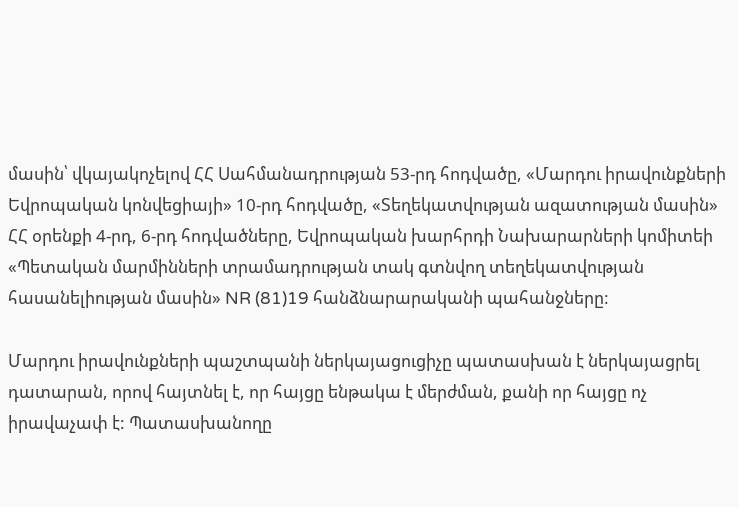մասին՝ վկայակոչելով ՀՀ Սահմանադրության 53-րդ հոդվածը, «Մարդու իրավունքների Եվրոպական կոնվեցիայի» 10-րդ հոդվածը, «Տեղեկատվության ազատության մասին» ՀՀ օրենքի 4-րդ, 6-րդ հոդվածները, Եվրոպական խարհրդի Նախարարների կոմիտեի «Պետական մարմինների տրամադրության տակ գտնվող տեղեկատվության հասանելիության մասին» NR (81)19 հանձնարարականի պահանջները:

Մարդու իրավունքների պաշտպանի ներկայացուցիչը պատասխան է ներկայացրել դատարան, որով հայտնել է, որ հայցը ենթակա է մերժման, քանի որ հայցը ոչ իրավաչափ է: Պատասխանողը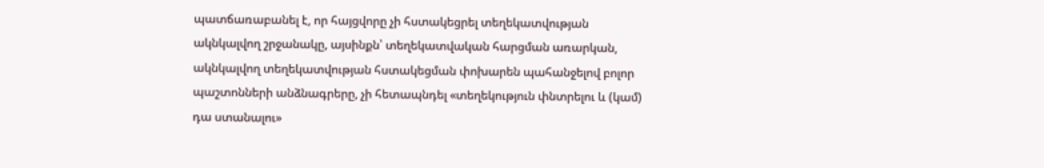պատճառաբանել է, որ հայցվորը չի հստակեցրել տեղեկատվության ակնկալվող շրջանակը, այսինքն՝ տեղեկատվական հարցման առարկան, ակնկալվող տեղեկատվության հստակեցման փոխարեն պահանջելով բոլոր պաշտոնների անձնագրերը, չի հետապնդել «տեղեկություն փնտրելու և (կամ) դա ստանալու»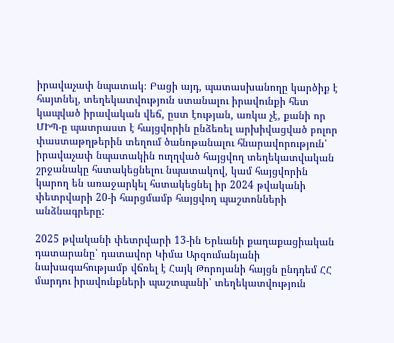իրավաչափ նպատակ։ Բացի այդ, պատասխանողը կարծիք է հայտնել, տեղեկատվություն ստանալու իրավունքի հետ կապված իրավական վեճ, ըստ էության, առկա չէ, քանի որ ՄԻՊ-ը պատրաստ է հայցվորին ընձեռել արխիվացված բոլոր փաստաթղթերին տեղում ծանոթանալու հնարավորություն՝ իրավաչափ նպատակին ուղղված հայցվող տեղեկատվական շրջանակը հստակեցնելու նպատակով, կամ հայցվորին կարող են առաջարկել հստակեցնել իր 2024 թվականի փետրվարի 20-ի հարցմամբ հայցվող պաշտոնների անձնագրերը:

2025 թվականի փետրվարի 13-ին Երևանի քաղաքացիական դատարանը՝ դատավոր Կիմա Արզումանյանի նախագահությամբ վճռել է Հայկ Թորոյանի հայցն ընդդեմ ՀՀ մարդու իրավունքների պաշտպանի՝ տեղեկատվություն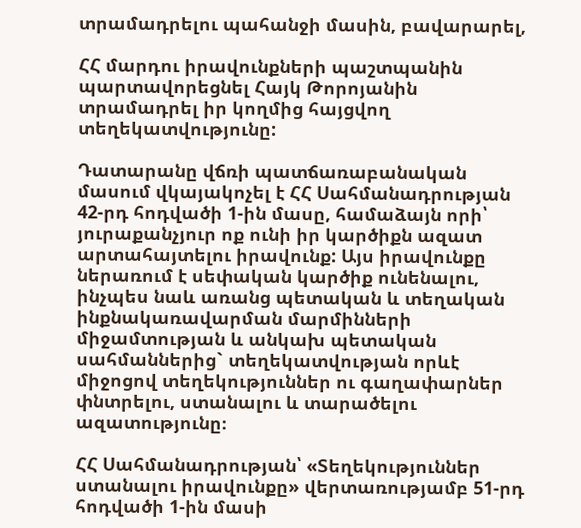տրամադրելու պահանջի մասին, բավարարել,

ՀՀ մարդու իրավունքների պաշտպանին պարտավորեցնել Հայկ Թորոյանին տրամադրել իր կողմից հայցվող տեղեկատվությունը:

Դատարանը վճռի պատճառաբանական մասում վկայակոչել է ՀՀ Սահմանադրության 42-րդ հոդվածի 1-ին մասը, համաձայն որի՝ յուրաքանչյուր ոք ունի իր կարծիքն ազատ արտահայտելու իրավունք: Այս իրավունքը ներառում է սեփական կարծիք ունենալու, ինչպես նաև առանց պետական և տեղական ինքնակառավարման մարմինների միջամտության և անկախ պետական սահմաններից` տեղեկատվության որևէ միջոցով տեղեկություններ ու գաղափարներ փնտրելու, ստանալու և տարածելու ազատությունը։

ՀՀ Սահմանադրության՝ «Տեղեկություններ ստանալու իրավունքը» վերտառությամբ 51-րդ հոդվածի 1-ին մասի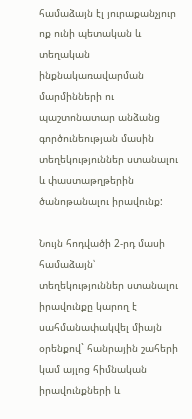համաձայն էլ յուրաքանչյուր ոք ունի պետական և տեղական ինքնակառավարման մարմինների ու պաշտոնատար անձանց գործունեության մասին տեղեկություններ ստանալու և փաստաթղթերին ծանոթանալու իրավունք:

Նույն հոդվածի 2-րդ մասի համաձայն՝ տեղեկություններ ստանալու իրավունքը կարող է սահմանափակվել միայն օրենքով` հանրային շահերի կամ այլոց հիմնական իրավունքների և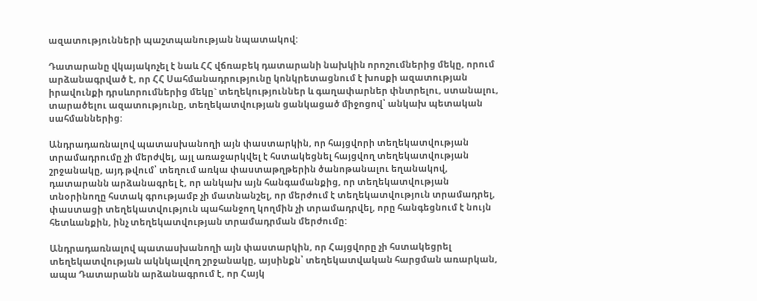ազատությունների պաշտպանության նպատակով:

Դատարանը վկայակոչել է նաև ՀՀ վճռաբեկ դատարանի նախկին որոշումներից մեկը, որում արձանագրված է, որ ՀՀ Սահմանադրությունը կոնկրետացնում է խոսքի ազատության իրավունքի դրսևորումներից մեկը` տեղեկություններ և գաղափարներ փնտրելու, ստանալու, տարածելու ազատությունը, տեղեկատվության ցանկացած միջոցով՝ անկախ պետական սահմաններից:

Անդրադառնալով պատասխանողի այն փաստարկին, որ հայցվորի տեղեկատվության տրամադրումը չի մերժվել, այլ առաջարկվել է հստակեցնել հայցվող տեղեկատվության շրջանակը, այդ թվում՝ տեղում առկա փաստաթղթերին ծանոթանալու եղանակով, դատարանն արձանագրել է, որ անկախ այն հանգամանքից, որ տեղեկատվության տնօրինողը հստակ գրությամբ չի մատնանշել, որ մերժում է տեղեկատվություն տրամադրել, փաստացի տեղեկատվություն պահանջող կողմին չի տրամադրվել, որը հանգեցնում է նույն հետևանքին, ինչ տեղեկատվության տրամադրման մերժումը:

Անդրադառնալով պատասխանողի այն փաստարկին, որ Հայցվորը չի հստակեցրել տեղեկատվության ակնկալվող շրջանակը, այսինքն՝ տեղեկատվական հարցման առարկան, ապա Դատարանն արձանագրում է, որ Հայկ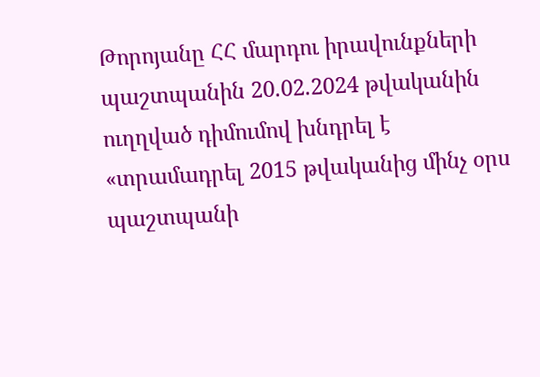Թորոյանը ՀՀ մարդու իրավունքների պաշտպանին 20.02.2024 թվականին ուղղված դիմումով խնդրել է «տրամադրել 2015 թվականից մինչ օրս պաշտպանի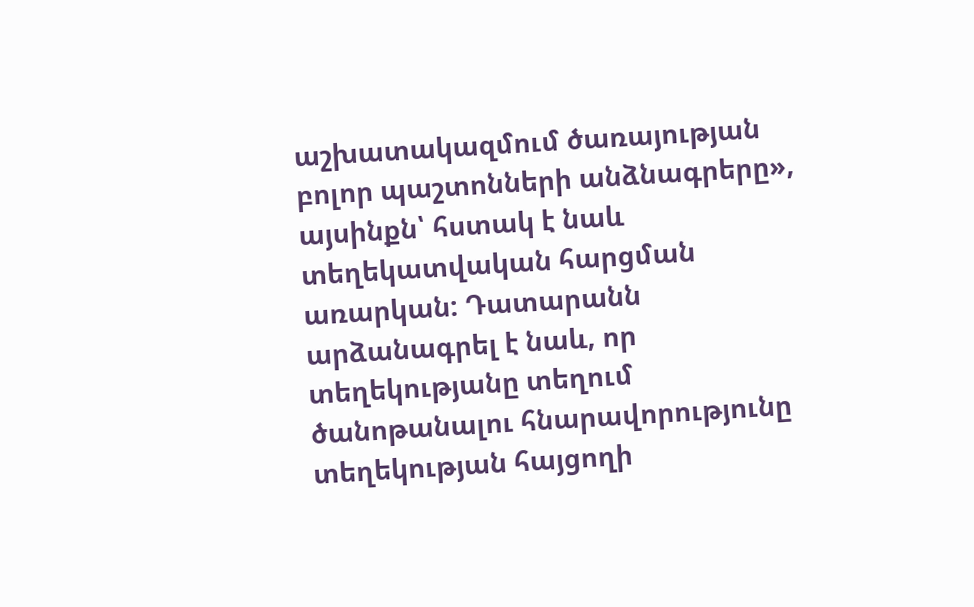աշխատակազմում ծառայության բոլոր պաշտոնների անձնագրերը», այսինքն՝ հստակ է նաև տեղեկատվական հարցման առարկան: Դատարանն արձանագրել է նաև, որ տեղեկությանը տեղում ծանոթանալու հնարավորությունը տեղեկության հայցողի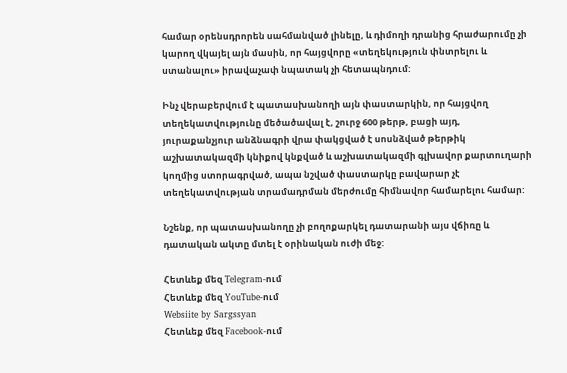համար օրենսդրորեն սահմանված լինելը, և դիմողի դրանից հրաժարումը չի կարող վկայել այն մասին, որ հայցվորը «տեղեկություն փնտրելու և ստանալու» իրավաչափ նպատակ չի հետապնդում:

Ինչ վերաբերվում է պատասխանողի այն փաստարկին, որ հայցվող տեղեկատվությունը մեծածավալ է, շուրջ 600 թերթ, բացի այդ, յուրաքանչյուր անձնագրի վրա փակցված է սոսնձված թերթիկ աշխատակազմի կնիքով կնքված և աշխատակազմի գլխավոր քարտուղարի կողմից ստորագրված, ապա նշված փաստարկը բավարար չէ տեղեկատվության տրամադրման մերժումը հիմնավոր համարելու համար:

Նշենք, որ պատասխանողը չի բողոքարկել դատարանի այս վճիռը և դատական ակտը մտել է օրինական ուժի մեջ:

Հետևեք մեզ Telegram-ում
Հետևեք մեզ YouTube-ում
Websiite by Sargssyan
Հետևեք մեզ Facebook-ում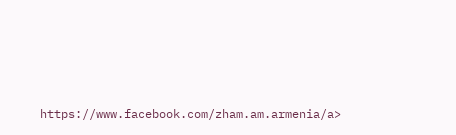https://www.facebook.com/zham.am.armenia/a>